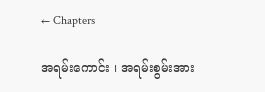← Chapters

အရမ်းကောင်း ၊ အရမ်းစွမ်းအား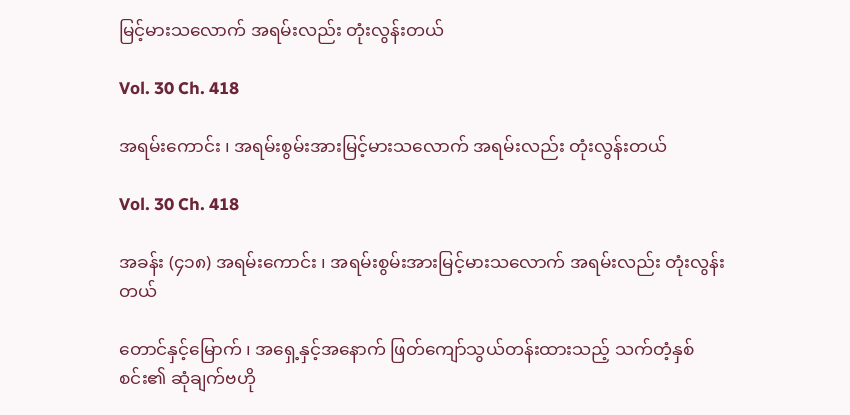မြင့်မားသလောက် အရမ်းလည်း တုံးလွန်းတယ်

Vol. 30 Ch. 418

အရမ်းကောင်း ၊ အရမ်းစွမ်းအားမြင့်မားသလောက် အရမ်းလည်း တုံးလွန်းတယ်

Vol. 30 Ch. 418

အခန်း (၄၁၈) အရမ်းကောင်း ၊ အရမ်းစွမ်းအားမြင့်မားသလောက် အရမ်းလည်း တုံးလွန်းတယ်

တောင်နှင့်မြောက် ၊ အရှေ့နှင့်အနောက် ဖြတ်ကျော်သွယ်တန်းထားသည့် သက်တံ့နှစ်စင်း၏ ဆုံချက်ဗဟို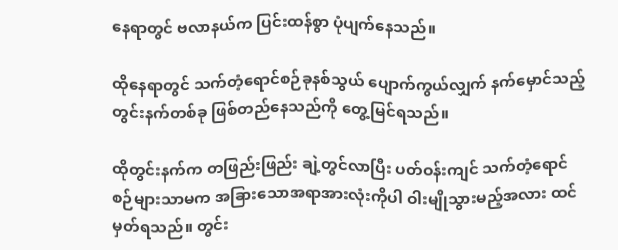နေရာတွင် ဗလာနယ်က ပြင်းထန်စွာ ပုံပျက်နေသည်။

ထိုနေရာတွင် သက်တံ့ရောင်စဉ်ခုနစ်သွယ် ပျောက်ကွယ်လျှက် နက်မှောင်သည့် တွင်းနက်တစ်ခု ဖြစ်တည်နေသည်ကို တွေ့မြင်ရသည်။

ထိုတွင်းနက်က တဖြည်းဖြည်း ချဲ့တွင်လာပြီး ပတ်ဝန်းကျင် သက်တံ့ရောင်စဉ်များသာမက အခြားသောအရာအားလုံးကိုပါ ဝါးမျိုသွားမည့်အလား ထင်မှတ်ရသည်။ တွင်း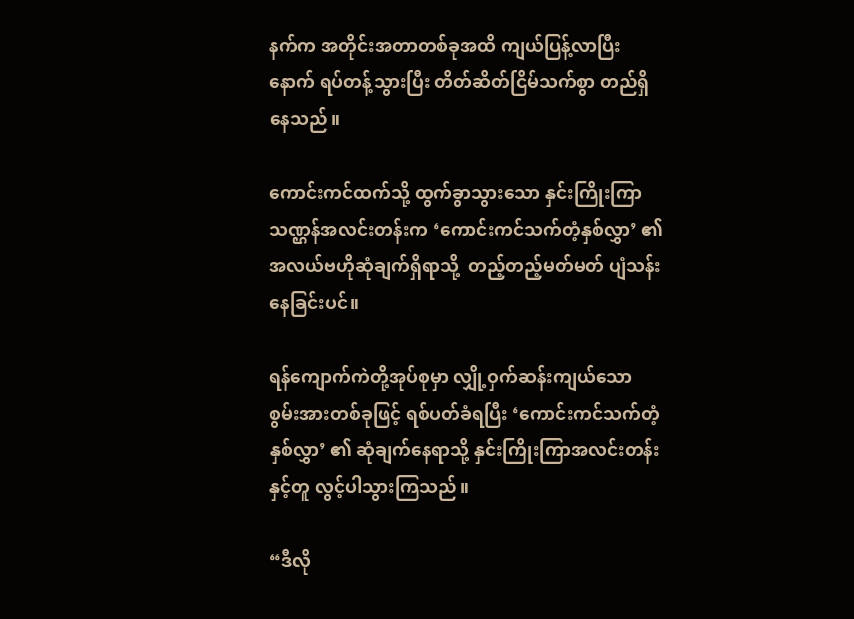နက်က အတိုင်းအတာတစ်ခုအထိ ကျယ်ပြန့်လာပြီးနောက် ရပ်တန့်သွားပြီး တိတ်ဆိတ်ငြိမ်သက်စွာ တည်ရှိနေသည်။

ကောင်းကင်ထက်သို့ ထွက်ခွာသွားသော နှင်းကြိုးကြာသဏ္ဌန်အလင်းတန်းက ‘ကောင်းကင်သက်တံ့နှစ်လွှာ’ ၏ အလယ်ဗဟိုဆုံချက်ရှိရာသို့  တည့်တည့်မတ်မတ် ပျံသန်းနေခြင်းပင်။

ရန်ကျောက်ကဲတို့အုပ်စုမှာ လျှို့ဝှက်ဆန်းကျယ်သော စွမ်းအားတစ်ခုဖြင့် ရစ်ပတ်ခံရပြီး ‘ကောင်းကင်သက်တံ့နှစ်လွှာ’ ၏ ဆုံချက်နေရာသို့ နှင်းကြိုးကြာအလင်းတန်းနှင့်တူ လွင့်ပါသွားကြသည်။

“ဒီလို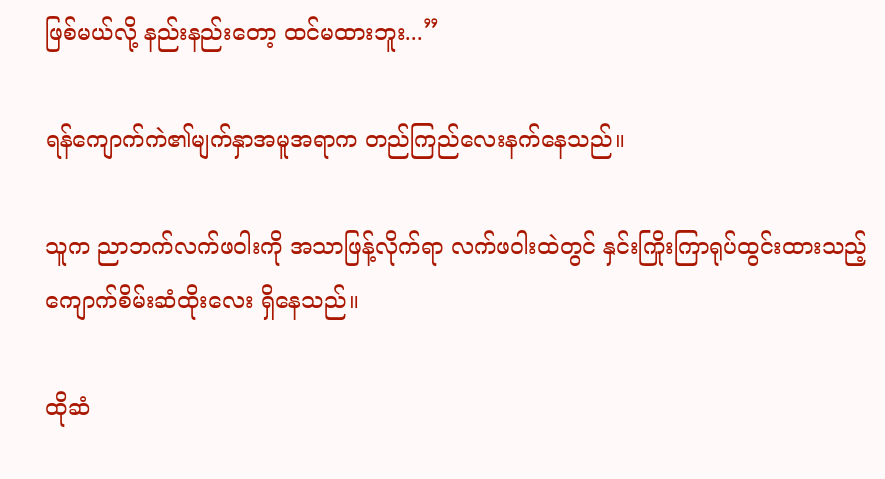ဖြစ်မယ်လို့ နည်းနည်းတော့ ထင်မထားဘူး...”

ရန်ကျောက်ကဲ၏မျက်နှာအမူအရာက တည်ကြည်လေးနက်နေသည်။

သူက ညာဘက်လက်ဖဝါးကို အသာဖြန့်လိုက်ရာ လက်ဖဝါးထဲတွင် နှင်းကြိုးကြာရုပ်ထွင်းထားသည့် ကျောက်စိမ်းဆံထိုးလေး ရှိနေသည်။

ထိုဆံ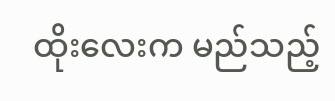ထိုးလေးက မည်သည့်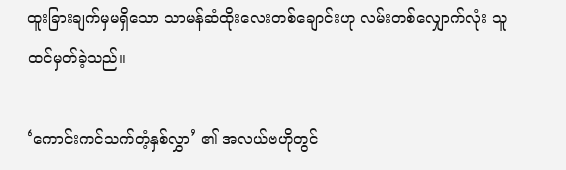ထူးခြားချက်မှမရှိသော သာမန်ဆံထိုးလေးတစ်ချောင်းဟု လမ်းတစ်လျှောက်လုံး သူ ထင်မှတ်ခဲ့သည်။

‘ကောင်းကင်သက်တံ့နှစ်လွှာ’ ၏ အလယ်ဗဟိုတွင်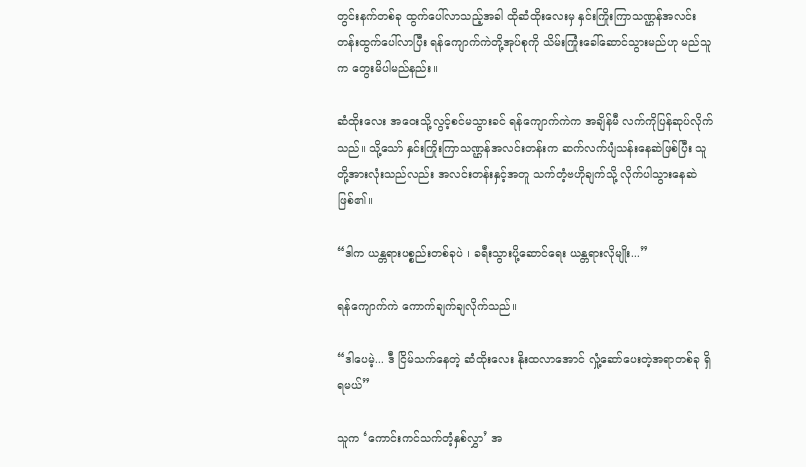တွင်းနက်တစ်ခု ထွက်ပေါ်လာသည့်အခါ ထိုဆံထိုးလေးမှ နှင်းကြိုးကြာသဏ္ဌန်အလင်းတန်းထွက်ပေါ်လာပြီး ရန်ကျောက်ကဲတို့အုပ်စုကို သိမ်းကြုံးခေါ်ဆောင်သွားမည်ဟု မည်သူက တွေးမိပါမည်နည်း။

ဆံထိုးလေး အဝေးသို့လွင့်စင်မသွားခင် ရန်ကျောက်ကဲက အချိန်မီ လက်ကိုပြန်ဆုပ်လိုက်သည်။ သို့သော် နှင်းကြိုးကြာသဏ္ဌန်အလင်းတန်းက ဆက်လက်ပျံသန်းနေဆဲဖြစ်ပြီး သူတို့အားလုံးသည်လည်း အလင်းတန်းနှင့်အတူ သက်တံ့ဗဟိုချက်သို့ လိုက်ပါသွားနေဆဲ ဖြစ်၏။

“ဒါက ယန္တရားပစ္စည်းတစ်ခုပဲ ၊ ခရီးသွားပို့ဆောင်ရေး ယန္တရားလိုမျိုး...”

ရန်ကျောက်ကဲ ကောက်ချက်ချလိုက်သည်။

“ဒါပေမဲ့... ဒီ ငြိမ်သက်နေတဲ့ ဆံထိုးလေး နိုးထလာအောင် လှုံ့ဆော်ပေးတဲ့အရာတစ်ခု ရှိရမယ်”

သူက ‘ကောင်းကင်သက်တံ့နှစ်လွှာ’ အ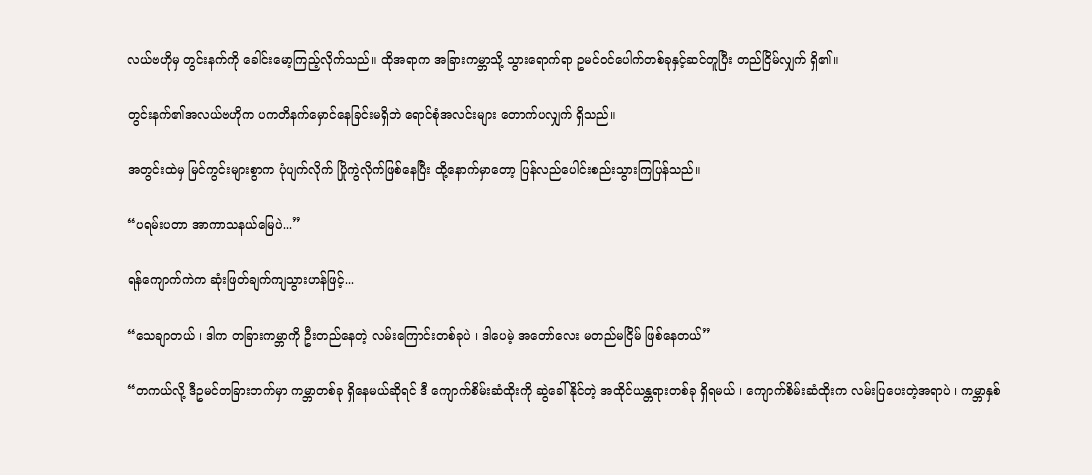လယ်ဗဟိုမှ တွင်းနက်ကို ခေါင်းမော့ကြည့်လိုက်သည်။ ထိုအရာက အခြားကမ္ဘာသို့ သွားရောက်ရာ ဥမင်ဝင်ပေါက်တစ်ခုနှင့်ဆင်တူပြီး တည်ငြိမ်လျှက် ရှိ၏။

တွင်းနက်၏အလယ်ဗဟိုက ပကတိနက်မှောင်နေခြင်းမရှိဘဲ ရောင်စုံအလင်းများ တောက်ပလျှက် ရှိသည်။

အတွင်းထဲမှ မြင်ကွင်းများစွာက ပုံပျက်လိုက် ပြိုကွဲလိုက်ဖြစ်နေပြီး ထို့နောက်မှာတော့ ပြန်လည်ပေါင်းစည်းသွားကြပြန်သည်။

“ပရမ်းပတာ အာကာသနယ်မြေပဲ...”

ရန်ကျောက်ကဲက ဆုံးဖြတ်ချက်ကျသွားဟန်ဖြင့်...

“သေချာတယ် ၊ ဒါက တခြားကမ္ဘာကို ဦးတည်နေတဲ့ လမ်းကြောင်းတစ်ခုပဲ ၊ ဒါပေမဲ့ အတော်လေး မတည်မငြိမ် ဖြစ်နေတယ်”

“တကယ်လို့ ဒီဥမင်တခြားဘက်မှာ ကမ္ဘာတစ်ခု ရှိနေမယ်ဆိုရင် ဒီ ကျောက်စိမ်းဆံထိုးကို ဆွဲခေါ်နိုင်တဲ့ အထိုင်ယန္တရားတစ်ခု ရှိရမယ် ၊ ကျောက်စိမ်းဆံထိုးက လမ်းပြပေးတဲ့အရာပဲ ၊ ကမ္ဘာနှစ်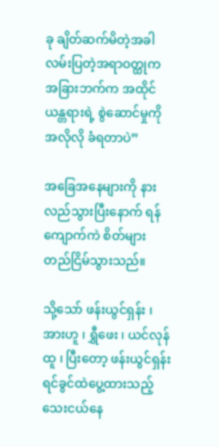ခု ချိတ်ဆက်မိတဲ့အခါ လမ်းပြတဲ့အရာဝတ္ထုက အခြားဘက်က အထိုင်ယန္တရားရဲ့ စွဲဆောင်မှုကို အလိုလို ခံရတာပဲ”

အခြေအနေများကို နားလည်သွားပြီး‌နောက် ရန်ကျောက်ကဲ စိတ်များတည်ငြိမ်သွားသည်။

သို့သော် ဖန်းယွင်ရှန်း ၊ အားဟူ ၊ ရွှီဖေး ၊ ယင်လုန်ထူ ၊ ပြီးတော့ ဖန်းယွင်ရှန်းရင်ခွင်ထဲပွေ့ထားသည့် သေးငယ်နေ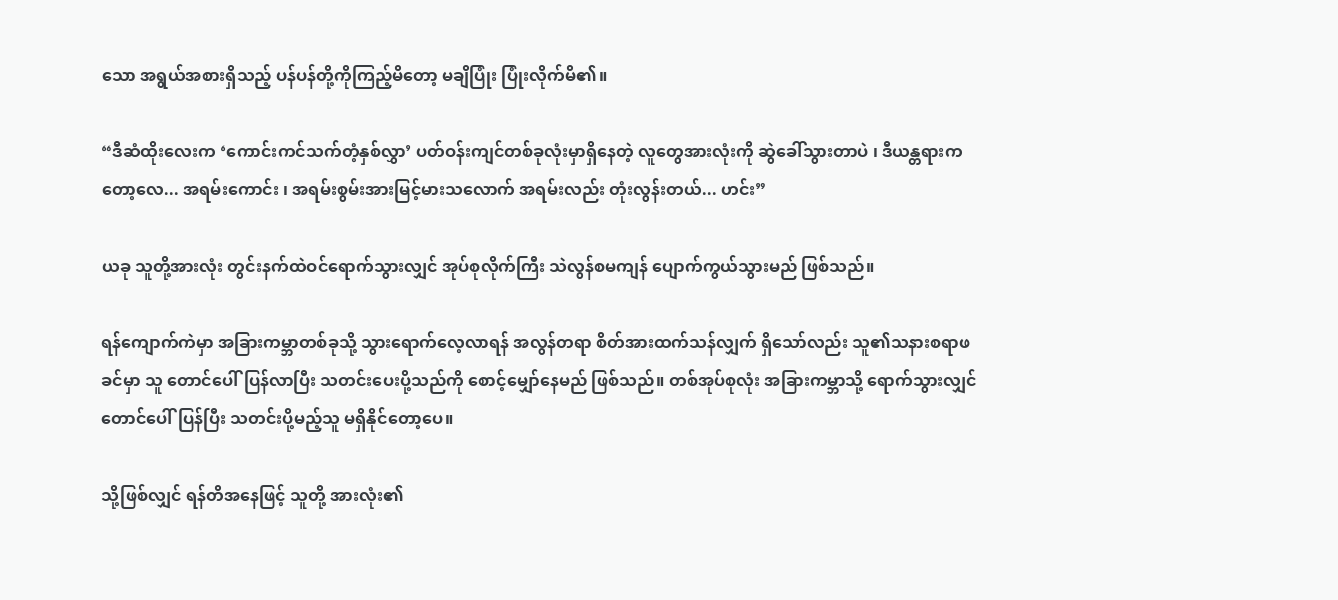သော အရွယ်အစားရှိသည့် ပန်ပန်တို့ကိုကြည့်မိတော့ မချိပြုံး ပြုံးလိုက်မိ၏။

“ဒီဆံထိုးလေးက ‘ကောင်းကင်သက်တံ့နှစ်လွှာ’ ပတ်ဝန်းကျင်တစ်ခုလုံးမှာရှိနေတဲ့ လူတွေအားလုံးကို ဆွဲခေါ်သွားတာပဲ ၊ ဒီယန္တရားကတော့လေ... အရမ်းကောင်း ၊ အရမ်းစွမ်းအားမြင့်မားသလောက် အရမ်းလည်း တုံးလွန်းတယ်... ဟင်း”

ယခု သူတို့အားလုံး တွင်းနက်ထဲဝင်ရောက်သွားလျှင် အုပ်စုလိုက်ကြီး သဲလွန်စမကျန် ပျောက်ကွယ်သွားမည် ဖြစ်သည်။

ရန်ကျောက်ကဲမှာ အခြားကမ္ဘာတစ်ခုသို့ သွားရောက်လေ့လာရန် အလွန်တရာ စိတ်အားထက်သန်လျှက် ရှိသော်လည်း သူ၏သနားစရာဖခင်မှာ သူ တောင်ပေါ်ပြန်လာပြီး သတင်းပေးပို့သည်ကို စောင့်မျှော်နေမည် ဖြစ်သည်။ တစ်အုပ်စုလုံး အခြားကမ္ဘာသို့ ရောက်သွားလျှင် တောင်ပေါ်ပြန်ပြီး သတင်းပို့မည့်သူ မရှိနိုင်တော့ပေ။

သို့ဖြစ်လျှင် ရန်တိအနေဖြင့် သူတို့ အားလုံး၏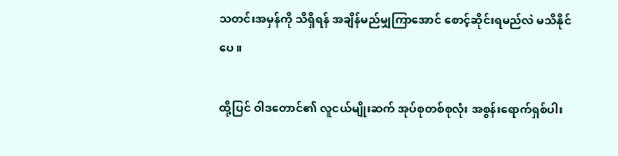သတင်းအမှန်ကို သိရှိရန် အချိန်မည်မျှကြာအောင် စောင့်ဆိုင်းရမည်လဲ မသိနိုင်ပေ။

ထို့ပြင် ဝါဒတောင်၏ လူငယ်မျိုးဆက် အုပ်စုတစ်စုလုံး အစွန်းရောက်ရှစ်ပါး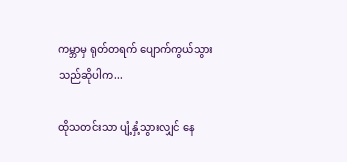ကမ္ဘာမှ ရုတ်တရက် ပျောက်ကွယ်သွားသည်ဆိုပါက...

ထိုသတင်းသာ ပျံ့နှံ့သွားလျှင် နေ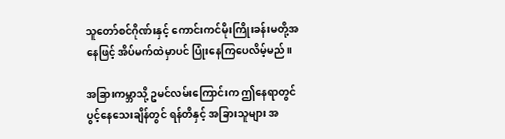သူတော်စင်ဂိုဏ်းနှင့် ကောင်းကင်မိုးကြိုးခန်းမတို့အနေဖြင့် အိပ်မက်ထဲမှာပင် ပြုံးနေကြပေလိမ့်မည်။

အခြားကမ္ဘာသို့ ဥမင်လမ်းကြောင်းက ဤနေရာတွင် ပွင့်နေသေးချိန်တွင် ရန်တိနှင့် အခြားသူများ အ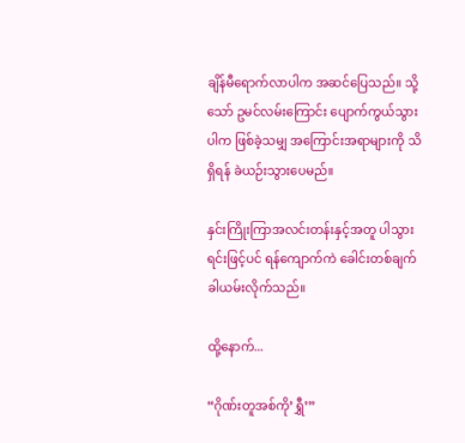ချိန်မီရောက်လာပါက အဆင်ပြေသည်။ သို့သော် ဥမင်လမ်းကြောင်း ပျောက်ကွယ်သွားပါက ဖြစ်ခဲ့သမျှ အကြောင်းအရာများကို သိရှိရန် ခဲယဉ်းသွားပေမည်။

နှင်းကြိုးကြာအလင်းတန်းနှင့်အတူ ပါသွားရင်းဖြင့်ပင် ရန်ကျောက်ကဲ ခေါင်းတစ်ချက် ခါယမ်းလိုက်သည်။

ထို့နောက်...

“ဂိုဏ်းတူအစ်ကို’ရွှီ’”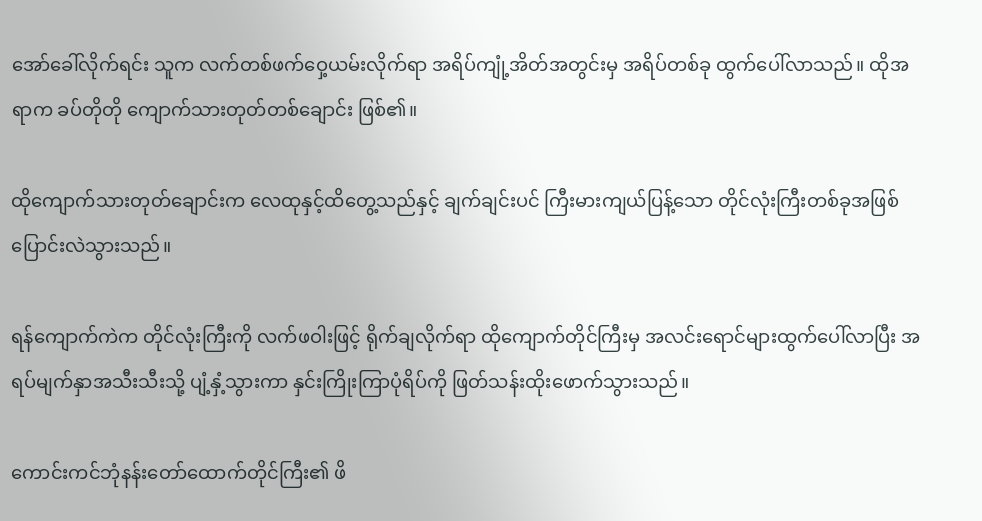အော်ခေါ်လိုက်ရင်း သူက လက်တစ်ဖက်ဝှေ့ယမ်းလိုက်ရာ အရိပ်ကျုံ့အိတ်အတွင်းမှ အရိပ်တစ်ခု ထွက်ပေါ်လာသည်။ ထိုအရာက ခပ်တိုတို ကျောက်သားတုတ်တစ်ချောင်း ဖြစ်၏။

ထိုကျောက်သားတုတ်ချောင်းက လေထုနှင့်ထိတွေ့သည်နှင့် ချက်ချင်းပင် ကြီးမားကျယ်ပြန့်သော တိုင်လုံးကြီးတစ်ခုအဖြစ် ပြောင်းလဲသွားသည်။

ရန်ကျောက်ကဲက တိုင်လုံးကြီးကို လက်ဖဝါးဖြင့် ရိုက်ချလိုက်ရာ ထိုကျောက်တိုင်ကြီးမှ အလင်းရောင်များထွက်ပေါ်လာပြီး အရပ်မျက်နှာအသီးသီးသို့ ပျံ့နှံ့သွားကာ နှင်းကြိုးကြာပုံရိပ်ကို ဖြတ်သန်းထိုးဖောက်သွားသည်။

ကောင်းကင်ဘုံနန်းတော်ထောက်တိုင်ကြီး၏ ဖိ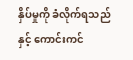နှိပ်မှုကို ခံလိုက်ရသည်နှင့် ကောင်းကင်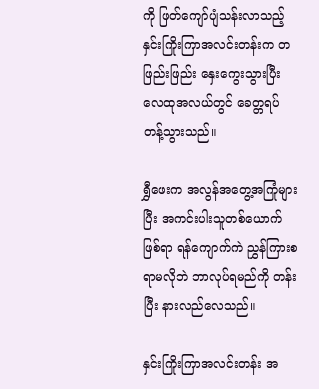ကို ဖြတ်ကျော်ပျံသန်းလာသည့် နှင်းကြိုးကြာအလင်းတန်းက တဖြည်းဖြည်း နှေးကွေးသွားပြီး လေထုအလယ်တွင် ခေတ္တရပ်တန့်သွားသည်။

ရွှီဖေးက အလွန်အတွေ့အကြုံများပြီး အကင်းပါးသူတစ်ယောက်ဖြစ်ရာ ရန်ကျောက်ကဲ ညွှန်ကြားစရာမလိုဘဲ ဘာလုပ်ရမည်ကို တန်းပြီး နားလည်လေသည်။

နှင်းကြိုးကြာအလင်းတန်း အ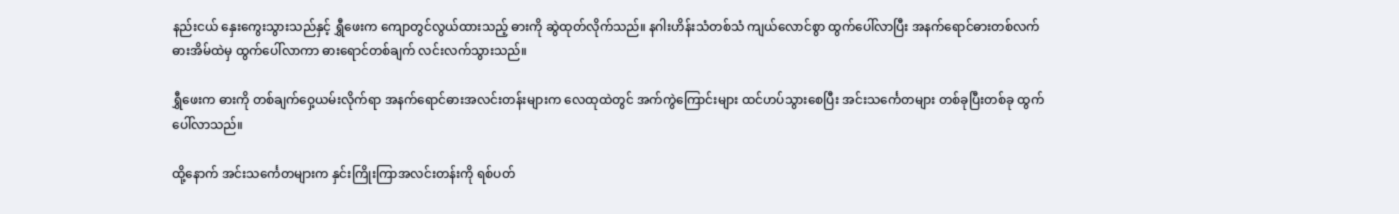နည်းငယ် နှေးကွေးသွားသည်နှင့် ရွှီဖေးက ကျောတွင်လွယ်ထားသည့် ဓားကို ဆွဲထုတ်လိုက်သည်။ နဂါးဟိန်းသံတစ်သံ ကျယ်လောင်စွာ ထွက်ပေါ်လာပြီး အနက်ရောင်ဓားတစ်လက် ဓားအိမ်ထဲမှ ထွက်ပေါ်လာကာ ဓားရောင်တစ်ချက် လင်းလက်သွားသည်။

ရွှီဖေးက ဓားကို တစ်ချက်ဝှေ့ယမ်းလိုက်ရာ အနက်ရောင်ဓားအလင်းတန်းများက လေထုထဲတွင် အက်ကွဲကြောင်းများ ထင်ဟပ်သွားစေပြီး အင်းသင်္ကေတများ တစ်ခုပြီးတစ်ခု ထွက်ပေါ်လာသည်။

ထို့နောက် အင်းသင်္ကေတများက နှင်းကြိုးကြာအလင်းတန်းကို ရစ်ပတ်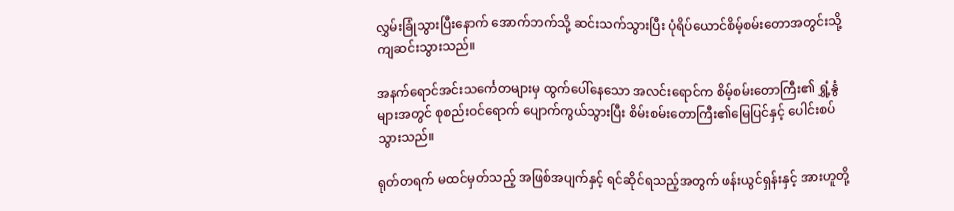လွှမ်းခြုံသွားပြီးနောက် အောက်ဘက်သို့ ဆင်းသက်သွားပြီး ပုံရိပ်ယောင်စိမ့်စမ်းတောအတွင်းသို့ ကျဆင်းသွားသည်။

အနက်ရောင်အင်းသင်္ကေတများမှ ထွက်ပေါ်နေသော အလင်းရောင်က စိမ့်စမ်းတောကြီး၏ ရွှံ့နွံများအတွင် စုစည်းဝင်ရောက် ပျောက်ကွယ်သွားပြီး စိမ်းစမ်းတောကြီး၏မြေပြင်နှင့် ပေါင်းစပ်သွားသည်။

ရုတ်တရက် မထင်မှတ်သည့် အဖြစ်အပျက်နှင့် ရင်ဆိုင်ရသည့်အတွက် ဖန်းယွင်ရှန်းနှင့် အားဟူတို့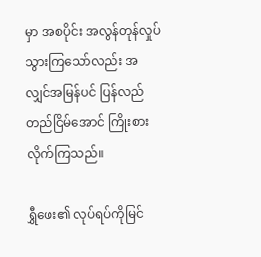မှာ အစပိုင်း အလွန်တုန်လှုပ်သွားကြသော်လည်း အလျှင်အမြန်ပင် ပြန်လည်တည်ငြိမ်‌အောင် ကြိုးစားလိုက်ကြသည်။

ရွှီဖေး၏ လုပ်ရပ်ကိုမြင်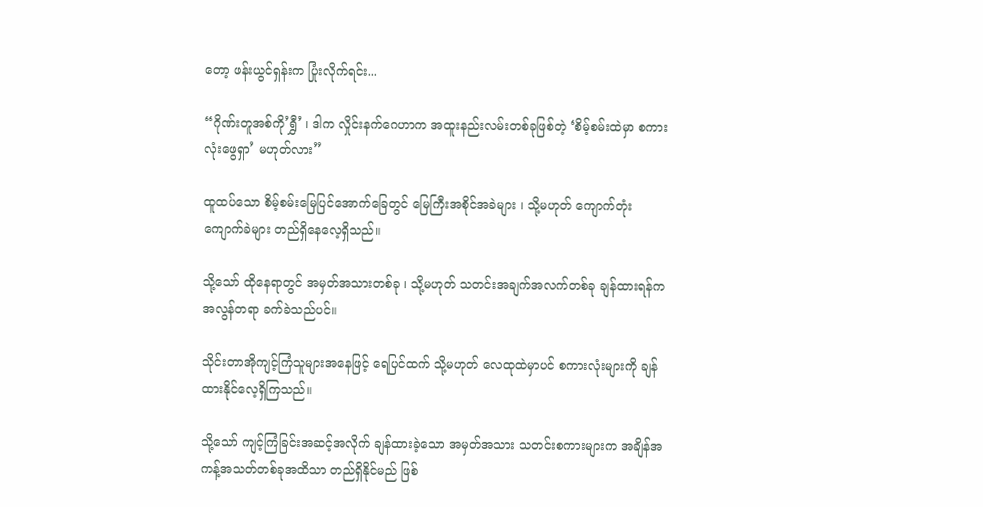တော့ ဖန်းယွင်ရှန်းက ပြုံးလိုက်ရင်း...

“ဂိုဏ်းတူအစ်ကို’ရွှီ’ ၊ ဒါက လှိုင်းနက်ဂေဟာက အထူးနည်းလမ်းတစ်ခုဖြစ်တဲ့ ‘စိမ့်စမ်းထဲမှာ စကားလုံးဖွေရှာ’ မဟုတ်လား”

ထူထပ်သော စိမ့်စမ်းမြေပြင်အောက်ခြေတွင် မြေကြီးအစိုင်အခဲများ ၊ သို့မဟုတ် ကျောက်တုံးကျောက်ခဲများ တည်ရှိနေလေ့ရှိသည်။

သို့သော် ထိုနေရာတွင် အမှတ်အသားတစ်ခု ၊ သို့မဟုတ် သတင်းအချက်အလက်တစ်ခု ချန်ထားရန်က အလွန်တရာ ခက်ခဲသည်ပင်။

သိုင်းတာအိုကျင့်ကြံသူများအနေဖြင့် ရေပြင်ထက် သို့မဟုတ် လေထုထဲမှာပင် စကားလုံးများကို ချန်ထားနိုင်လေ့ရှိကြသည်။

သို့သော် ကျင့်ကြံခြင်းအဆင့်အလိုက် ချန်ထားခဲ့သော အမှတ်အသား သတင်းစကားများက အချိန်အကန့်အသတ်တစ်ခုအထိသာ တည်ရှိနိုင်မည် ဖြစ်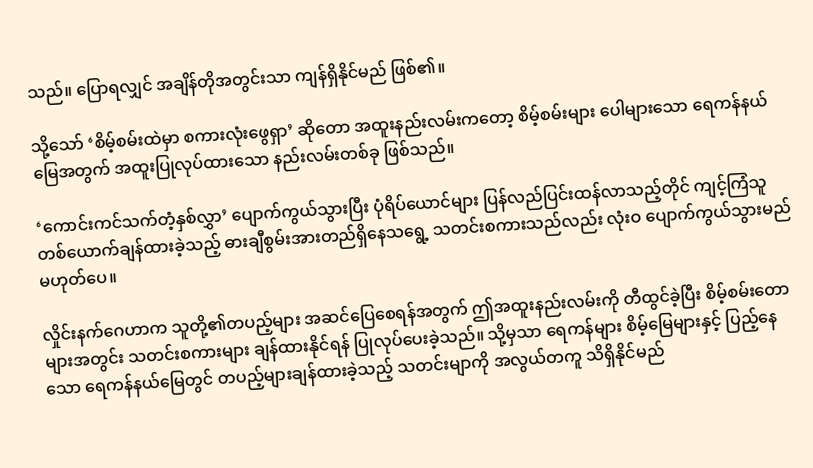သည်။ ပြောရလျှင် အချိန်တိုအတွင်းသာ ကျန်ရှိနိုင်မည် ဖြစ်၏။

သို့သော် ‘စိမ့်စမ်းထဲမှာ စကားလုံးဖွေရှာ’ ဆိုတော အထူးနည်းလမ်းကတော့ စိမ့်စမ်းများ ပေါများသော ရေကန်နယ်မြေအတွက် အထူးပြုလုပ်ထားသော နည်းလမ်းတစ်ခု ဖြစ်သည်။

‘ကောင်းကင်သက်တံ့နှစ်လွှာ’ ပျောက်ကွယ်သွားပြီး ပုံရိပ်ယောင်များ ပြန်လည်ပြင်းထန်လာသည့်တိုင် ကျင့်ကြံသူတစ်ယောက်ချန်ထားခဲ့သည့် ဓားချီစွမ်းအားတည်ရှိနေသရွေ့ သတင်းစကားသည်လည်း လုံးဝ ပျောက်ကွယ်သွားမည် မဟုတ်ပေ။

လှိုင်းနက်ဂေဟာက သူတို့၏တပည့်များ အဆင်ပြေစေရန်အတွက် ဤအထူးနည်းလမ်းကို တီထွင်ခဲ့ပြီး စိမ့်စမ်းတောများအတွင်း သတင်းစကားများ ချန်ထားနိုင်ရန် ပြုလုပ်ပေးခဲ့သည်။ သို့မှသာ ရေကန်များ စိမ့်မြေများနှင့် ပြည့်နေသော ရေကန်နယ်မြေတွင် တပည့်များချန်ထားခဲ့သည့် သတင်းမျာကို အလွယ်တကူ သိရှိနိုင်မည်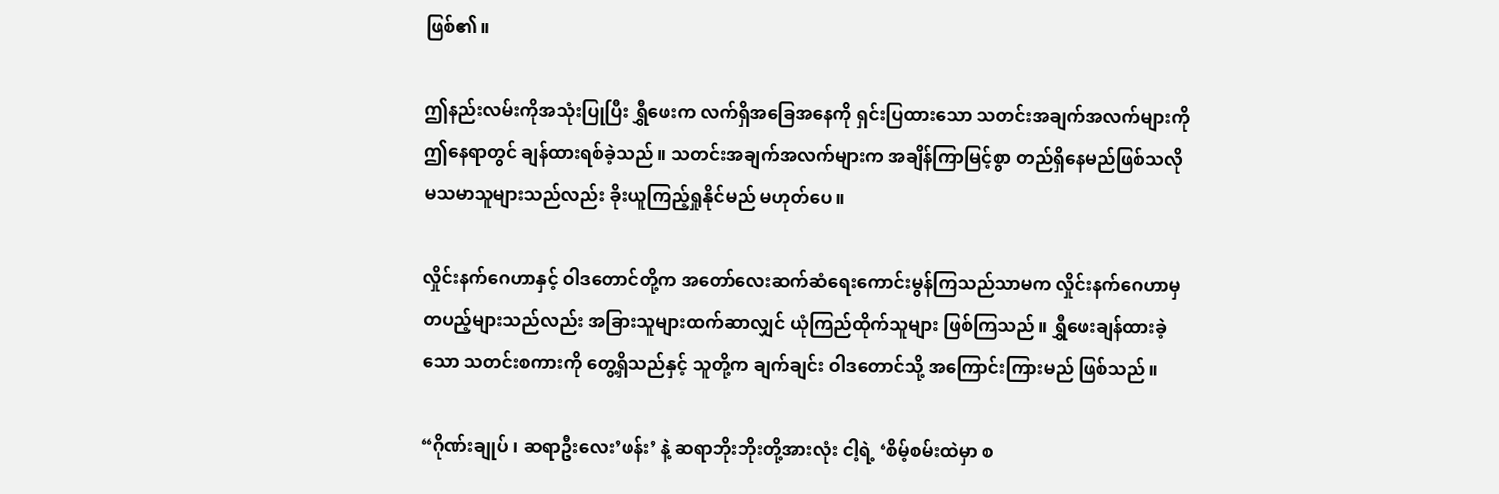ဖြစ်၏။

ဤနည်းလမ်းကိုအသုံးပြုပြီး ရွှီဖေးက လက်ရှိအခြေအနေကို ရှင်းပြထားသော သတင်းအချက်အလက်များကို ဤနေရာတွင် ချန်ထားရစ်ခဲ့သည်။ သတင်းအချက်အလက်များက အချိန်ကြာမြင့်စွာ တည်ရှိနေမည်ဖြစ်သလို မသမာသူများသည်လည်း ခိုးယူကြည့်ရှုနိုင်မည် မဟုတ်ပေ။

လှိုင်းနက်ဂေဟာနှင့် ဝါဒတောင်တို့က အတော်လေးဆက်ဆံရေးကောင်းမွန်ကြသည်သာမက လှိုင်းနက်ဂေဟာမှ တပည့်များသည်လည်း အခြားသူများထက်ဆာလျှင် ယုံကြည်ထိုက်သူများ ဖြစ်ကြသည်။ ရွှီဖေးချန်ထားခဲ့သော သတင်းစကားကို တွေ့ရှိသည်နှင့် သူတို့က ချက်ချင်း ဝါဒတောင်သို့ အကြောင်းကြားမည် ဖြစ်သည်။

“ဂိုဏ်းချုပ် ၊ ဆရာဦးလေး’ဖန်း’ နဲ့ ဆရာဘိုးဘိုးတို့အားလုံး ငါ့ရဲ့ ‘စိမ့်စမ်းထဲမှာ စ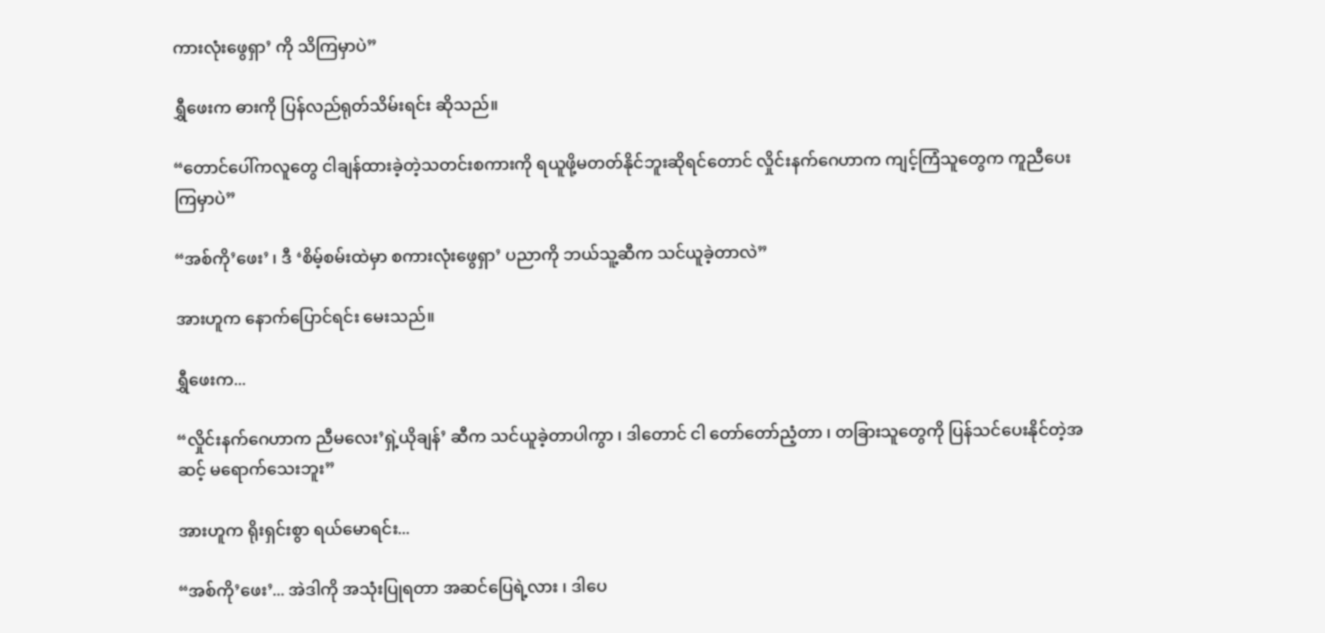ကားလုံးဖွေရှာ’ ကို သိကြမှာပဲ”

ရွှီဖေးက ဓားကို ပြန်လည်ရုတ်သိမ်းရင်း ဆိုသည်။

“တောင်ပေါ်ကလူတွေ ငါချန်ထားခဲ့တဲ့သတင်းစကားကို ရယူဖို့မတတ်နိုင်ဘူးဆိုရင်တောင် လှိုင်းနက်ဂေဟာက ကျင့်ကြံသူတွေက ကူညီပေးကြမှာပဲ”

“အစ်ကို’ဖေး’ ၊ ဒီ ‘စိမ့်စမ်းထဲမှာ စကားလုံးဖွေရှာ’ ပညာကို ဘယ်သူ့ဆီက သင်ယူခဲ့တာလဲ”

အားဟူက နောက်ပြောင်ရင်း‌ မေးသည်။

ရွှီ‌ဖေးက...

“လှိုင်းနက်ဂေဟာက ညီမလေး’ရှဲ့ယိုချန်’ ဆီက သင်ယူခဲ့တာပါကွာ ၊ ဒါတောင် ငါ တော်တော်ညံ့တာ ၊ တခြားသူတွေကို ပြန်သင်ပေးနိုင်တဲ့အဆင့် မရောက်သေးဘူး”

အားဟူက ရိုးရှင်းစွာ ရယ်မောရင်း...

“အစ်ကို’ဖေး’... အဲဒါကို အသုံးပြုရတာ အဆင်ပြေရဲ့လား ၊ ဒါပေ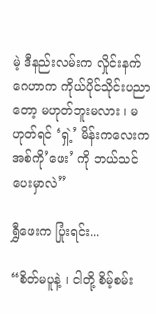မဲ့ ဒီနည်းလမ်းက လှိုင်းနက်ဂေဟာက ကိုယ်ပိုင်သိုင်းပညာတော့ မဟုတ်ဘူးမလား ၊ မဟုတ်ရင် ‘ရှဲ့’ မိန်းကလေးက အစ်ကို’ဖေး’ ကို ဘယ်သင်ပေးမှာလဲ”

ရွှီဖေးက ပြုံးရင်း...

“စိတ်မပူနဲ့ ၊ ငါတို့ စိမ့်စမ်း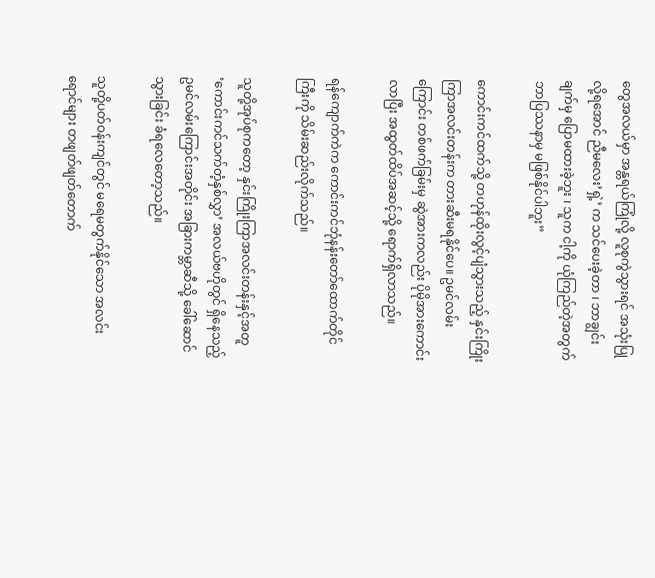တွေအလယ်မှာ အန္တရယ်ကြုံလို့ လူစုကွဲသွားရင် အသုံးပြုလို့ရအောင် ညီမလေး’ရှဲ့’ က သင်ပေးခဲ့တာ ၊ ဘာချွင်းချက်မှ ပြောမထားခဲ့ဘူး ၊ သူက ငါ့ကို ယုံကြည်တဲ့အတွက် ဘာပြဿနာမှ မဖြစ်နိုင်ပါဘူး”

ကောင်းကင်ထက်သို့ တဟုန်ထိုးလွင့်ပျံသွားသည့် နှင်းကြိုးကြာအလင်းတန်းက တားဆီးမရနိုင်ပေ။ ဥမင်လမ်းကြောင်း တစ်ဖက်ခြမ်းမှ ဆွဲအားကလည်း ပိုမိုအားကောင်းလာပြီး အထွတ်ထိပ်အဆင့်သို့ ရောက်ရှိလာသည်။

ရန်ကျောက်ကဲက ကောင်းကင်ဘုံနန်းတော်ထောက်တိုင်ကြီးကို သိမ်းဆည်းလိုက်သည်။

သူတို့အုပ်စုကတော့ နှင်းကြိုးကြာအလင်းတန်းနှင့်အတူ ‘ကောင်းကင်သက်တံ့နှစ်လွှာ’ အလယ်ဗဟိုတွင် ရှိနေသည့် ဥမင်လမ်းကြောင်းအတိုင်း အခြားကမ္ဘာဆီသို့ ခေါ်ဆောင်သွားခြင်း ခံရလေတော့သည်။

သူတို့ပတ်ဝန်းကျင်တွင် မရေမတွက်နိုင်သော အလင်းရောင်များ တဖျတ်ဖျတ်တောက်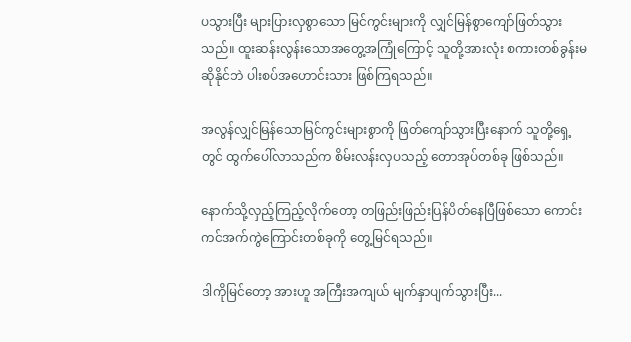ပသွားပြီး များပြားလှစွာသော မြင်ကွင်းများကို လျှင်မြန်စွာကျော်ဖြတ်သွားသည်။ ထူးဆန်းလွန်းသောအတွေ့အကြုံကြောင့် သူတို့အားလုံး စကားတစ်ခွန်းမဆိုနိုင်ဘဲ ပါးစပ်အဟောင်းသား ဖြစ်ကြရသည်။

အလွန်လျှင်မြန်သောမြင်ကွင်းများစွာကို ဖြတ်ကျော်သွားပြီးနောက် သူတို့ရှေ့တွင် ထွက်ပေါ်လာသည်က စိမ်းလန်းလှပသည့် တောအုပ်တစ်ခု ဖြစ်သည်။

နောက်သို့လှည့်ကြည့်လိုက်တော့ တဖြည်းဖြည်းပြန်ပိတ်နေပြီဖြစ်သော ကောင်းကင်အက်ကွဲကြောင်းတစ်ခုကို တွေ့မြင်ရသည်။

ဒါကိုမြင်တော့ အားဟူ အကြီးအကျယ် မျက်နှာပျက်သွားပြီး...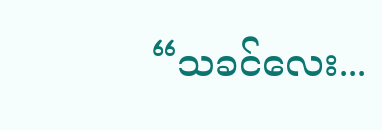“သခင်လေး...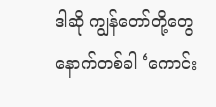ဒါဆို ကျွန်တော်တို့တွေ နောက်တစ်ခါ ‘ကောင်း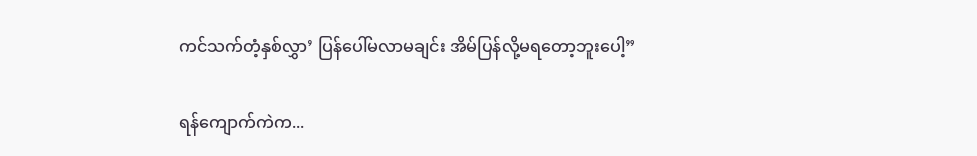ကင်သက်တံ့နှစ်လွှာ’ ပြန်ပေါ်မလာမချင်း အိမ်ပြန်လို့မရတော့ဘူးပေါ့”

ရန်ကျောက်ကဲက...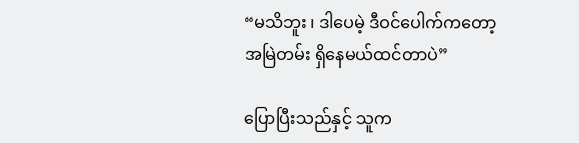“မသိဘူး ၊ ဒါပေမဲ့ ဒီဝင်ပေါက်ကတော့ အမြဲတမ်း ရှိနေမယ်ထင်တာပဲ”

ပြောပြီးသည်နှင့် သူက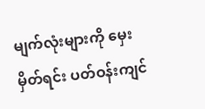မျက်လုံးများကို မှေးမှိတ်ရင်း ပတ်ဝန်းကျင်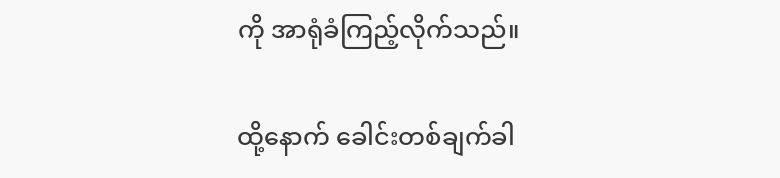ကို အာရုံခံကြည့်လိုက်သည်။

ထို့နောက် ခေါင်းတစ်ချက်ခါ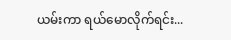ယမ်းကာ ရယ်မောလိုက်ရင်း...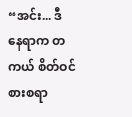“အင်း... ဒီနေရာက တကယ် စိတ်ဝင်စားစရာ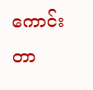ကောင်းတာ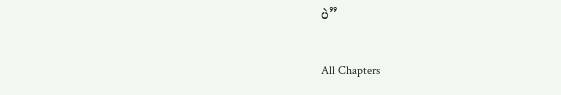ပဲ”

All Chapters